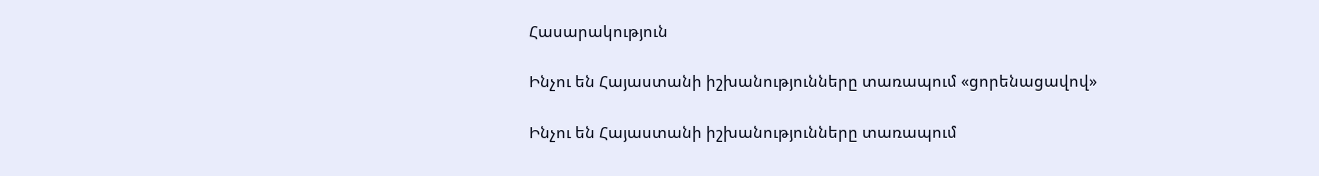Հասարակություն

Ինչու են Հայաստանի իշխանությունները տառապում «ցորենացավով»

Ինչու են Հայաստանի իշխանությունները տառապում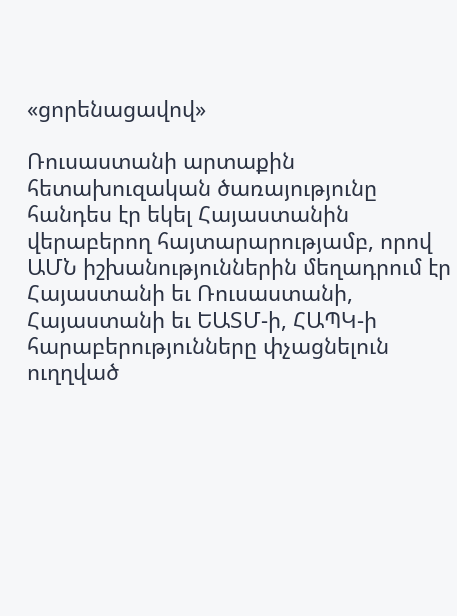«ցորենացավով»

Ռուսաստանի արտաքին հետախուզական ծառայությունը հանդես էր եկել Հայաստանին վերաբերող հայտարարությամբ, որով ԱՄՆ իշխանություններին մեղադրում էր Հայաստանի եւ Ռուսաստանի, Հայաստանի եւ ԵԱՏՄ-ի, ՀԱՊԿ-ի հարաբերությունները փչացնելուն ուղղված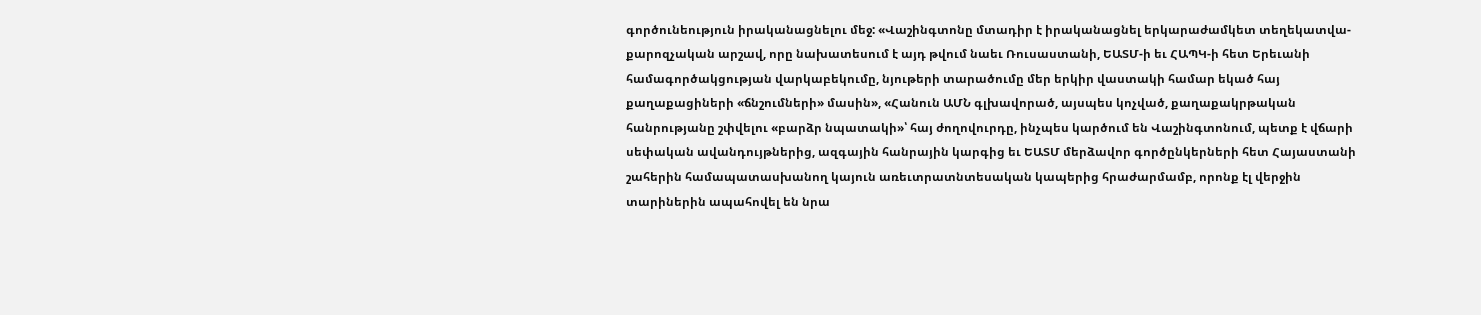գործունեություն իրականացնելու մեջ: «Վաշինգտոնը մտադիր է իրականացնել երկարաժամկետ տեղեկատվա-քարոզչական արշավ, որը նախատեսում է այդ թվում նաեւ Ռուսաստանի, ԵԱՏՄ-ի եւ ՀԱՊԿ-ի հետ Երեւանի համագործակցության վարկաբեկումը, նյութերի տարածումը մեր երկիր վաստակի համար եկած հայ քաղաքացիների «ճնշումների» մասին», «Հանուն ԱՄՆ գլխավորած, այսպես կոչված, քաղաքակրթական հանրությանը շփվելու «բարձր նպատակի»՝ հայ ժողովուրդը, ինչպես կարծում են Վաշինգտոնում, պետք է վճարի սեփական ավանդույթներից, ազգային հանրային կարգից եւ ԵԱՏՄ մերձավոր գործընկերների հետ Հայաստանի շահերին համապատասխանող կայուն առեւտրատնտեսական կապերից հրաժարմամբ, որոնք էլ վերջին տարիներին ապահովել են նրա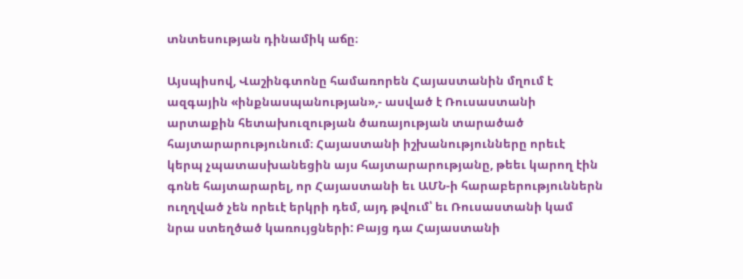տնտեսության դինամիկ աճը։

Այսպիսով, Վաշինգտոնը համառորեն Հայաստանին մղում է ազգային «ինքնասպանության»,- ասված է Ռուսաստանի արտաքին հետախուզության ծառայության տարածած հայտարարությունում։ Հայաստանի իշխանությունները որեւէ կերպ չպատասխանեցին այս հայտարարությանը, թեեւ կարող էին գոնե հայտարարել, որ Հայաստանի եւ ԱՄՆ-ի հարաբերություններն ուղղված չեն որեւէ երկրի դեմ, այդ թվում՝ եւ Ռուսաստանի կամ նրա ստեղծած կառույցների: Բայց դա Հայաստանի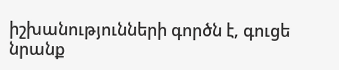իշխանությունների գործն է, գուցե նրանք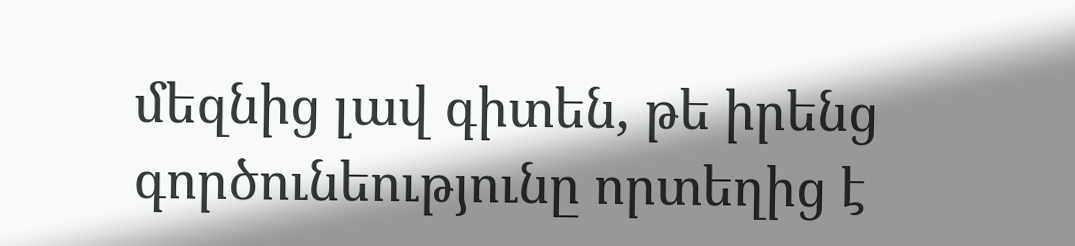մեզնից լավ գիտեն, թե իրենց գործունեությունը որտեղից է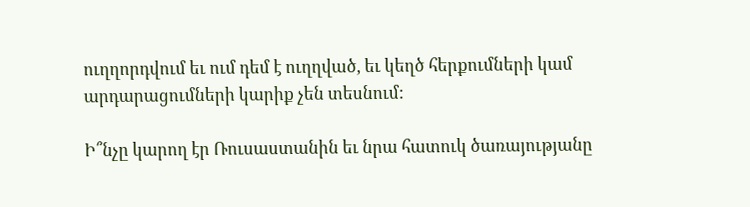ուղղորդվում եւ ում դեմ է ուղղված, եւ կեղծ հերքումների կամ արդարացումների կարիք չեն տեսնում:

Ի՞նչը կարող էր Ռուսաստանին եւ նրա հատուկ ծառայությանը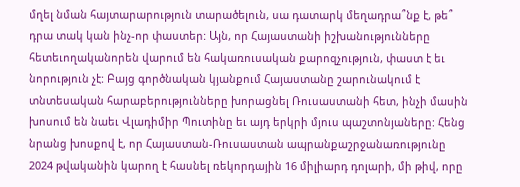մղել նման հայտարարություն տարածելուն, սա դատարկ մեղադրա՞նք է, թե՞ դրա տակ կան ինչ-որ փաստեր: Այն, որ Հայաստանի իշխանությունները հետեւողականորեն վարում են հակառուսական քարոզչություն, փաստ է եւ նորություն չէ: Բայց գործնական կյանքում Հայաստանը շարունակում է տնտեսական հարաբերությունները խորացնել Ռուսաստանի հետ, ինչի մասին խոսում են նաեւ Վլադիմիր Պուտինը եւ այդ երկրի մյուս պաշտոնյաները: Հենց նրանց խոսքով է, որ Հայաստան-Ռուսաստան ապրանքաշրջանառությունը 2024 թվականին կարող է հասնել ռեկորդային 16 միլիարդ դոլարի, մի թիվ, որը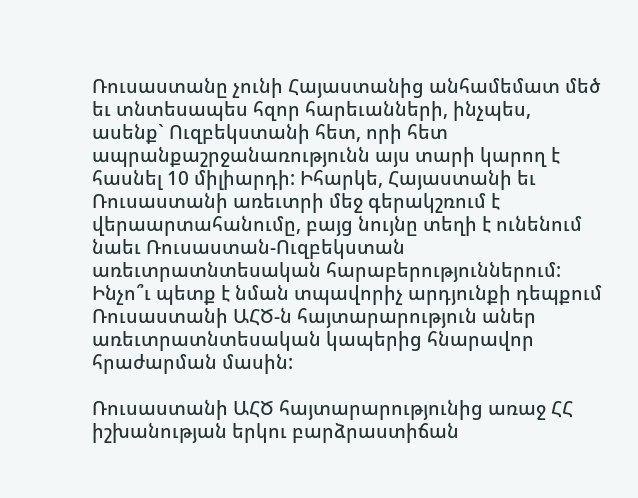Ռուսաստանը չունի Հայաստանից անհամեմատ մեծ եւ տնտեսապես հզոր հարեւանների, ինչպես, ասենք` Ուզբեկստանի հետ, որի հետ ապրանքաշրջանառությունն այս տարի կարող է հասնել 10 միլիարդի: Իհարկե, Հայաստանի եւ Ռուսաստանի առեւտրի մեջ գերակշռում է վերաարտահանումը, բայց նույնը տեղի է ունենում նաեւ Ռուսաստան-Ուզբեկստան առեւտրատնտեսական հարաբերություններում: Ինչո՞ւ պետք է նման տպավորիչ արդյունքի դեպքում Ռուսաստանի ԱՀԾ-ն հայտարարություն աներ առեւտրատնտեսական կապերից հնարավոր հրաժարման մասին:

Ռուսաստանի ԱՀԾ հայտարարությունից առաջ ՀՀ իշխանության երկու բարձրաստիճան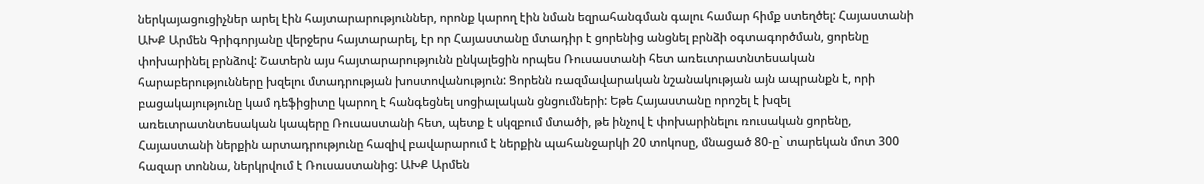ներկայացուցիչներ արել էին հայտարարություններ, որոնք կարող էին նման եզրահանգման գալու համար հիմք ստեղծել: Հայաստանի ԱԽՔ Արմեն Գրիգորյանը վերջերս հայտարարել, էր որ Հայաստանը մտադիր է ցորենից անցնել բրնձի օգտագործման, ցորենը փոխարինել բրնձով: Շատերն այս հայտարարությունն ընկալեցին որպես Ռուսաստանի հետ առեւտրատնտեսական հարաբերությունները խզելու մտադրության խոստովանություն: Ցորենն ռազմավարական նշանակության այն ապրանքն է, որի բացակայությունը կամ դեֆիցիտը կարող է հանգեցնել սոցիալական ցնցումների: Եթե Հայաստանը որոշել է խզել առեւտրատնտեսական կապերը Ռուսաստանի հետ, պետք է սկզբում մտածի, թե ինչով է փոխարինելու ռուսական ցորենը, Հայաստանի ներքին արտադրությունը հազիվ բավարարում է ներքին պահանջարկի 20 տոկոսը, մնացած 80-ը` տարեկան մոտ 300 հազար տոննա, ներկրվում է Ռուսաստանից: ԱԽՔ Արմեն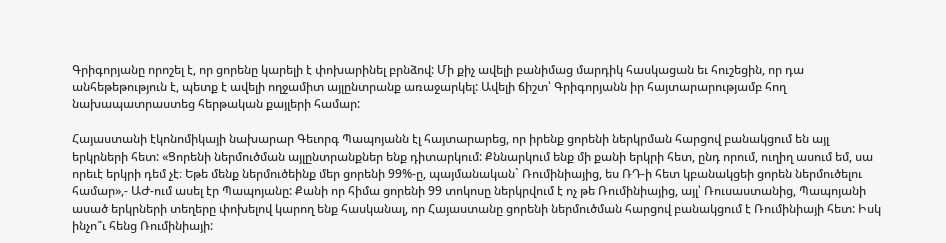Գրիգորյանը որոշել է, որ ցորենը կարելի է փոխարինել բրնձով: Մի քիչ ավելի բանիմաց մարդիկ հասկացան եւ հուշեցին, որ դա անհեթեթություն է, պետք է ավելի ողջամիտ այլընտրանք առաջարկել: Ավելի ճիշտ՝ Գրիգորյանն իր հայտարարությամբ հող նախապատրաստեց հերթական քայլերի համար:

Հայաստանի էկոնոմիկայի նախարար Գեւորգ Պապոյանն էլ հայտարարեց, որ իրենք ցորենի ներկրման հարցով բանակցում են այլ երկրների հետ: «Ցորենի ներմուծման այլընտրանքներ ենք դիտարկում: Քննարկում ենք մի քանի երկրի հետ, ընդ որում, ուղիղ ասում եմ, սա որեւէ երկրի դեմ չէ։ Եթե մենք ներմուծեինք մեր ցորենի 99%-ը, պայմանական` Ռումինիայից, ես ՌԴ-ի հետ կբանակցեի ցորեն ներմուծելու համար»,- ԱԺ-ում ասել էր Պապոյանը: Քանի որ հիմա ցորենի 99 տոկոսը ներկրվում է ոչ թե Ռումինիայից, այլ՝ Ռուսաստանից, Պապոյանի ասած երկրների տեղերը փոխելով կարող ենք հասկանալ, որ Հայաստանը ցորենի ներմուծման հարցով բանակցում է Ռումինիայի հետ: Իսկ ինչո՞ւ հենց Ռումինիայի: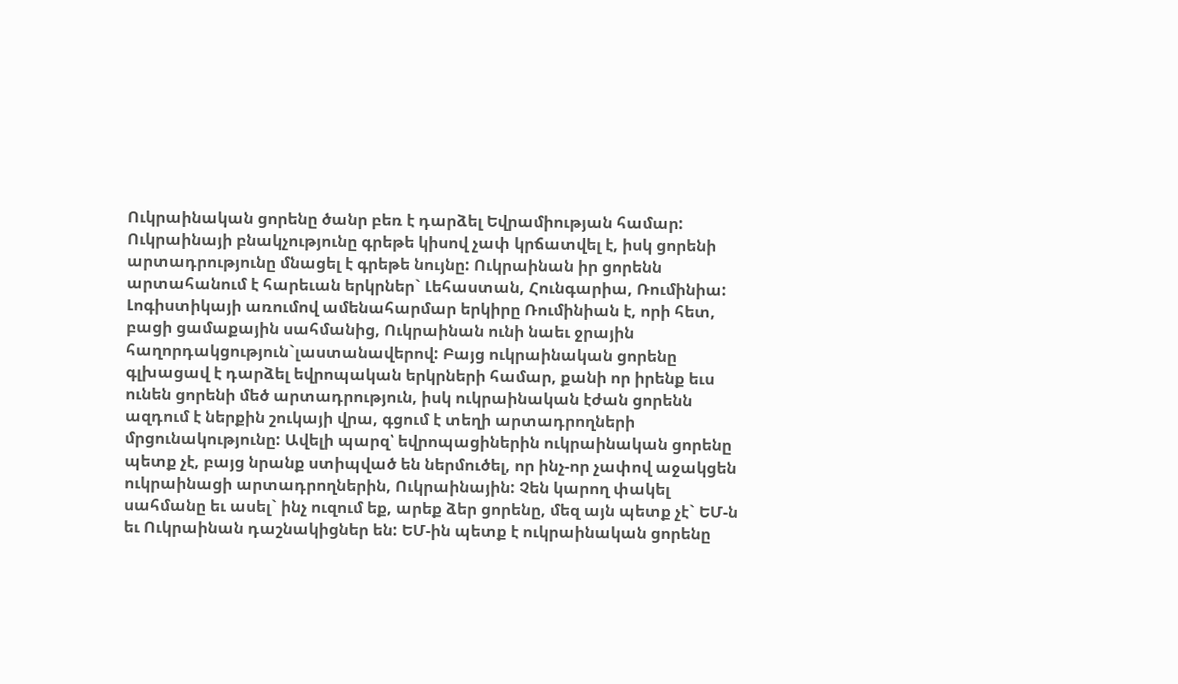Ուկրաինական ցորենը ծանր բեռ է դարձել Եվրամիության համար: Ուկրաինայի բնակչությունը գրեթե կիսով չափ կրճատվել է, իսկ ցորենի արտադրությունը մնացել է գրեթե նույնը: Ուկրաինան իր ցորենն արտահանում է հարեւան երկրներ` Լեհաստան, Հունգարիա, Ռումինիա: Լոգիստիկայի առումով ամենահարմար երկիրը Ռումինիան է, որի հետ, բացի ցամաքային սահմանից, Ուկրաինան ունի նաեւ ջրային հաղորդակցություն`լաստանավերով: Բայց ուկրաինական ցորենը գլխացավ է դարձել եվրոպական երկրների համար, քանի որ իրենք եւս ունեն ցորենի մեծ արտադրություն, իսկ ուկրաինական էժան ցորենն ազդում է ներքին շուկայի վրա, գցում է տեղի արտադրողների մրցունակությունը: Ավելի պարզ՝ եվրոպացիներին ուկրաինական ցորենը պետք չէ, բայց նրանք ստիպված են ներմուծել, որ ինչ-որ չափով աջակցեն ուկրաինացի արտադրողներին, Ուկրաինային: Չեն կարող փակել սահմանը եւ ասել` ինչ ուզում եք, արեք ձեր ցորենը, մեզ այն պետք չէ` ԵՄ-ն եւ Ուկրաինան դաշնակիցներ են: ԵՄ-ին պետք է ուկրաինական ցորենը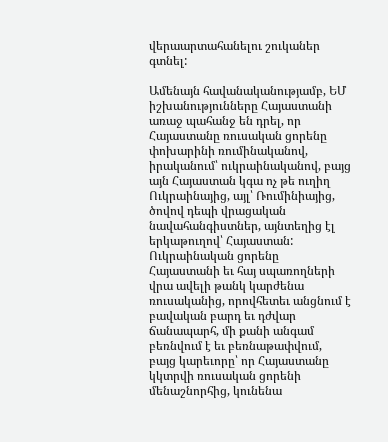վերաարտահանելու շուկաներ գտնել:

Ամենայն հավանականությամբ, ԵՄ իշխանությունները Հայաստանի առաջ պահանջ են դրել, որ Հայաստանը ռուսական ցորենը փոխարինի ռումինականով, իրականում՝ ուկրաինականով, բայց այն Հայաստան կգա ոչ թե ուղիղ Ուկրաինայից, այլ՝ Ռումինիայից, ծովով դեպի վրացական նավահանգիստներ, այնտեղից էլ երկաթուղով՝ Հայաստան: Ուկրաինական ցորենը Հայաստանի եւ հայ սպառողների վրա ավելի թանկ կարժենա ռուսականից, որովհետեւ անցնում է բավական բարդ եւ դժվար ճանապարհ, մի քանի անգամ բեռնվում է եւ բեռնաթափվում, բայց կարեւորը՝ որ Հայաստանը կկտրվի ռուսական ցորենի մենաշնորհից, կունենա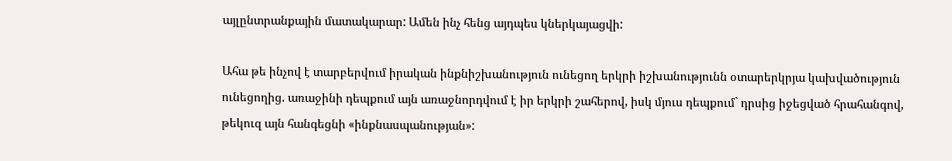այլընտրանքային մատակարար: Ամեն ինչ հենց այդպես կներկայացվի:

Ահա թե ինչով է տարբերվում իրական ինքնիշխանություն ունեցող երկրի իշխանությունն օտարերկրյա կախվածություն ունեցողից. առաջինի դեպքում այն առաջնորդվում է իր երկրի շահերով, իսկ մյուս դեպքում` դրսից իջեցված հրահանգով, թեկուզ այն հանգեցնի «ինքնասպանության»: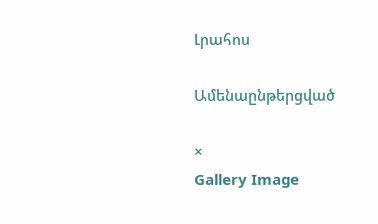Լրահոս

Ամենաընթերցված

×
Gallery Image